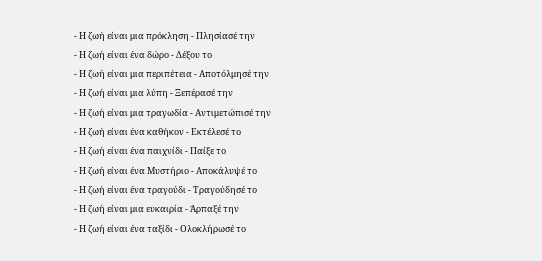- Η ζωή είναι μια πρόκληση - Πλησίασέ την
- Η ζωή είναι ένα δώρο - Δέξου το
- Η ζωή είναι μια περιπέτεια - Αποτόλμησέ την
- Η ζωή είναι μια λύπη - Ξεπέρασέ την
- Η ζωή είναι μια τραγωδία - Αντιμετώπισέ την
- Η ζωή είναι ένα καθήκον - Εκτέλεσέ το
- Η ζωή είναι ένα παιχνίδι - Παίξε το
- Η ζωή είναι ένα Μυστήριο - Αποκάλυψέ το
- Η ζωή είναι ένα τραγούδι - Τραγούδησέ το
- Η ζωή είναι μια ευκαιρία - Άρπαξέ την
- Η ζωή είναι ένα ταξίδι - Ολοκλήρωσέ το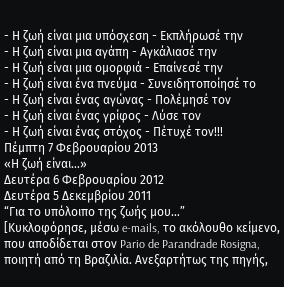- Η ζωή είναι μια υπόσχεση - Εκπλήρωσέ την
- Η ζωή είναι μια αγάπη - Αγκάλιασέ την
- Η ζωή είναι μια ομορφιά - Επαίνεσέ την
- Η ζωή είναι ένα πνεύμα - Συνειδητοποίησέ το
- Η ζωή είναι ένας αγώνας - Πολέμησέ τον
- Η ζωή είναι ένας γρίφος - Λύσε τον
- Η ζωή είναι ένας στόχος - Πέτυχέ τον!!!
Πέμπτη 7 Φεβρουαρίου 2013
«Η ζωή είναι…»
Δευτέρα 6 Φεβρουαρίου 2012
Δευτέρα 5 Δεκεμβρίου 2011
“Για το υπόλοιπο της ζωής μου…”
[Κυκλοφόρησε, μέσω e-mails, το ακόλουθο κείμενο, που αποδίδεται στον Pario de Parandrade Rosigna, ποιητή από τη Βραζιλία. Ανεξαρτήτως της πηγής,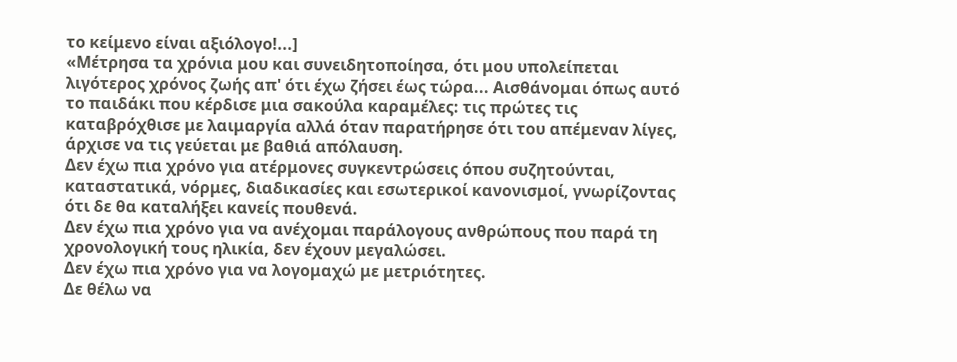το κείμενο είναι αξιόλογο!...]
«Μέτρησα τα χρόνια μου και συνειδητοποίησα, ότι μου υπολείπεται λιγότερος χρόνος ζωής απ' ότι έχω ζήσει έως τώρα... Αισθάνομαι όπως αυτό το παιδάκι που κέρδισε μια σακούλα καραμέλες: τις πρώτες τις καταβρόχθισε με λαιμαργία αλλά όταν παρατήρησε ότι του απέμεναν λίγες, άρχισε να τις γεύεται με βαθιά απόλαυση.
Δεν έχω πια χρόνο για ατέρμονες συγκεντρώσεις όπου συζητούνται, καταστατικά, νόρμες, διαδικασίες και εσωτερικοί κανονισμοί, γνωρίζοντας ότι δε θα καταλήξει κανείς πουθενά.
Δεν έχω πια χρόνο για να ανέχομαι παράλογους ανθρώπους που παρά τη χρονολογική τους ηλικία, δεν έχουν μεγαλώσει.
Δεν έχω πια χρόνο για να λογομαχώ με μετριότητες.
Δε θέλω να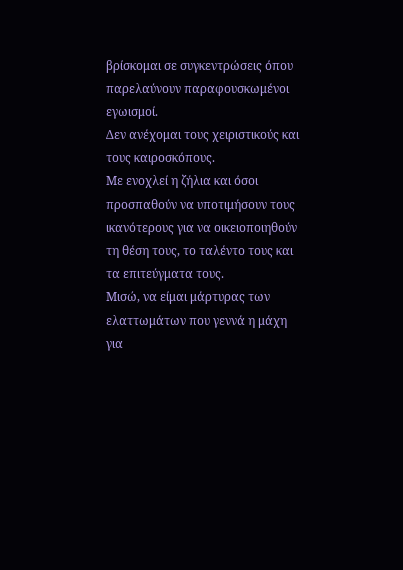βρίσκομαι σε συγκεντρώσεις όπου παρελαύνουν παραφουσκωμένοι εγωισμοί.
Δεν ανέχομαι τους χειριστικούς και τους καιροσκόπους.
Με ενοχλεί η ζήλια και όσοι προσπαθούν να υποτιμήσουν τους ικανότερους για να οικειοποιηθούν τη θέση τους, το ταλέντο τους και τα επιτεύγματα τους.
Μισώ, να είμαι μάρτυρας των ελαττωμάτων που γεννά η μάχη για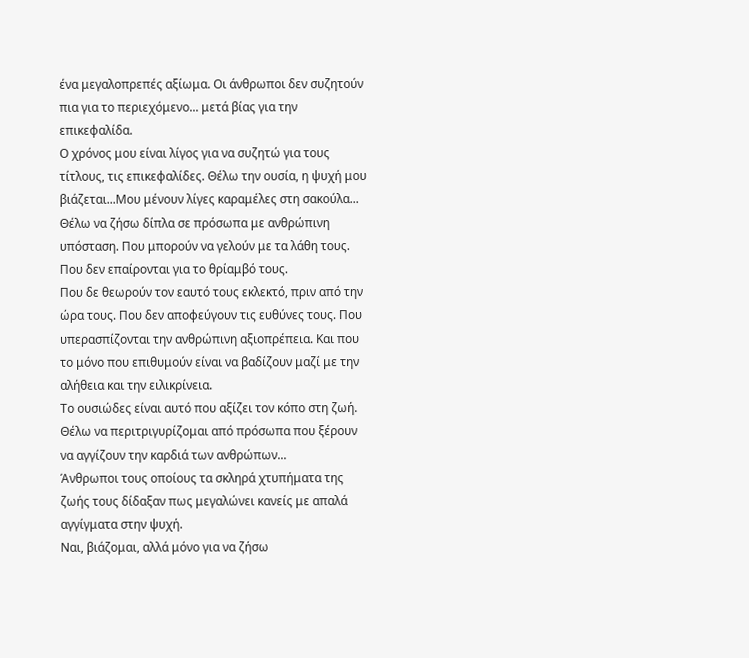ένα μεγαλοπρεπές αξίωμα. Οι άνθρωποι δεν συζητούν πια για το περιεχόμενο... μετά βίας για την επικεφαλίδα.
Ο χρόνος μου είναι λίγος για να συζητώ για τους τίτλους, τις επικεφαλίδες. Θέλω την ουσία, η ψυχή μου βιάζεται...Μου μένουν λίγες καραμέλες στη σακούλα...
Θέλω να ζήσω δίπλα σε πρόσωπα με ανθρώπινη υπόσταση. Που μπορούν να γελούν με τα λάθη τους. Που δεν επαίρονται για το θρίαμβό τους.
Που δε θεωρούν τον εαυτό τους εκλεκτό, πριν από την ώρα τους. Που δεν αποφεύγουν τις ευθύνες τους. Που υπερασπίζονται την ανθρώπινη αξιοπρέπεια. Και που το μόνο που επιθυμούν είναι να βαδίζουν μαζί με την αλήθεια και την ειλικρίνεια.
Το ουσιώδες είναι αυτό που αξίζει τον κόπο στη ζωή.
Θέλω να περιτριγυρίζομαι από πρόσωπα που ξέρουν να αγγίζουν την καρδιά των ανθρώπων...
Άνθρωποι τους οποίους τα σκληρά χτυπήματα της ζωής τους δίδαξαν πως μεγαλώνει κανείς με απαλά αγγίγματα στην ψυχή.
Ναι, βιάζομαι, αλλά μόνο για να ζήσω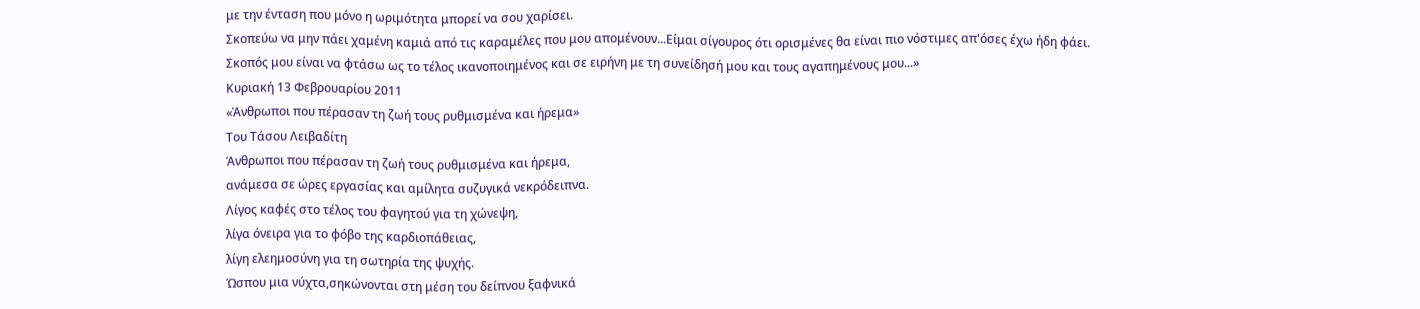με την ένταση που μόνο η ωριμότητα μπορεί να σου χαρίσει.
Σκοπεύω να μην πάει χαμένη καμιά από τις καραμέλες που μου απομένουν...Είμαι σίγουρος ότι ορισμένες θα είναι πιο νόστιμες απ'όσες έχω ήδη φάει.
Σκοπός μου είναι να φτάσω ως το τέλος ικανοποιημένος και σε ειρήνη με τη συνείδησή μου και τους αγαπημένους μου...»
Κυριακή 13 Φεβρουαρίου 2011
«Άνθρωποι που πέρασαν τη ζωή τους ρυθμισμένα και ήρεμα»
Του Τάσου Λειβαδίτη
Άνθρωποι που πέρασαν τη ζωή τους ρυθμισμένα και ήρεμα,
ανάμεσα σε ώρες εργασίας και αμίλητα συζυγικά νεκρόδειπνα.
Λίγος καφές στο τέλος του φαγητού για τη χώνεψη,
λίγα όνειρα για το φόβο της καρδιοπάθειας,
λίγη ελεημοσύνη για τη σωτηρία της ψυχής.
Ώσπου μια νύχτα,σηκώνονται στη μέση του δείπνου ξαφνικά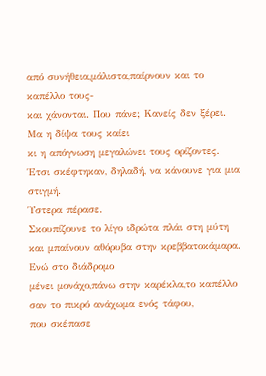από συνήθεια,μάλιστα,παίρνουν και το καπέλλο τους-
και χάνονται. Που πάνε; Κανείς δεν ξέρει. Μα η δίψα τους καίει
κι η απόγνωση μεγαλώνει τους ορίζοντες.
Έτσι σκέφτηκαν, δηλαδή, να κάνουνε για μια στιγμή.
Ύστερα πέρασε.
Σκουπίζουνε το λίγο ιδρώτα πλάι στη μύτη
και μπαίνουν αθόρυβα στην κρεββατοκάμαρα.
Ενώ στο διάδρομο
μένει μονάχο,πάνω στην καρέκλα,το καπέλλο
σαν το πικρό ανάχωμα ενός τάφου,
που σκέπασε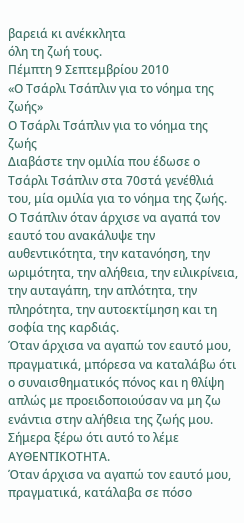βαρειά κι ανέκκλητα
όλη τη ζωή τους.
Πέμπτη 9 Σεπτεμβρίου 2010
«Ο Τσάρλι Τσάπλιν για το νόημα της ζωής»
Ο Τσάρλι Τσάπλιν για το νόημα της ζωής
Διαβάστε την ομιλία που έδωσε ο Τσάρλι Τσάπλιν στα 70στά γενέθλιά του, μία ομιλία για το νόημα της ζωής. Ο Τσάπλιν όταν άρχισε να αγαπά τον εαυτό του ανακάλυψε την αυθεντικότητα, την κατανόηση, την ωριμότητα, την αλήθεια, την ειλικρίνεια, την αυταγάπη, την απλότητα, την πληρότητα, την αυτοεκτίμηση και τη σοφία της καρδιάς.
Όταν άρχισα να αγαπώ τον εαυτό μου, πραγματικά, μπόρεσα να καταλάβω ότι ο συναισθηματικός πόνος και η θλίψη απλώς με προειδοποιούσαν να μη ζω ενάντια στην αλήθεια της ζωής μου. Σήμερα ξέρω ότι αυτό το λέμε ΑΥΘΕΝΤΙΚΟΤΗΤΑ.
Όταν άρχισα να αγαπώ τον εαυτό μου, πραγματικά, κατάλαβα σε πόσο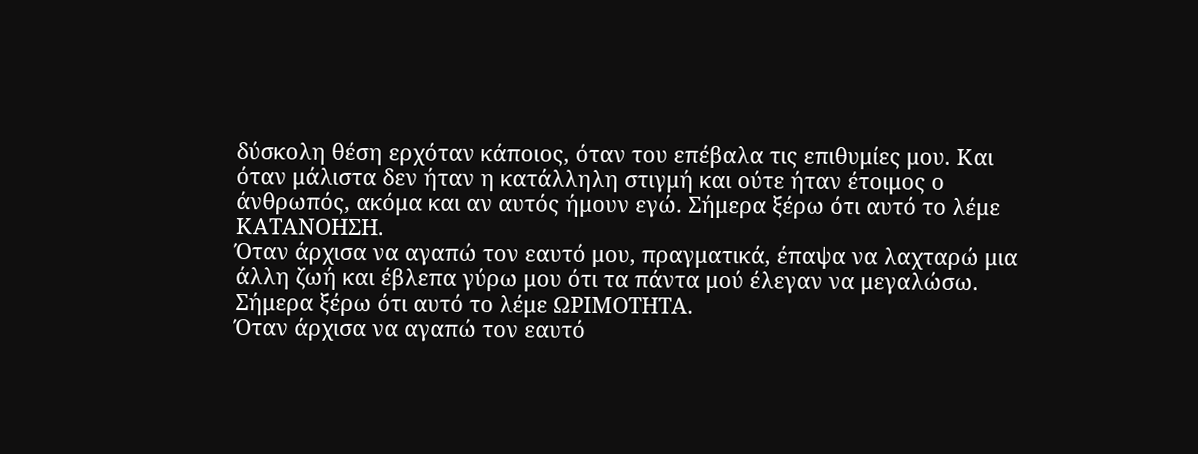δύσκολη θέση ερχόταν κάποιος, όταν του επέβαλα τις επιθυμίες μου. Και όταν μάλιστα δεν ήταν η κατάλληλη στιγμή και ούτε ήταν έτοιμος ο άνθρωπός, ακόμα και αν αυτός ήμουν εγώ. Σήμερα ξέρω ότι αυτό το λέμε ΚΑΤΑΝΟΗΣΗ.
Όταν άρχισα να αγαπώ τον εαυτό μου, πραγματικά, έπαψα να λαχταρώ μια άλλη ζωή και έβλεπα γύρω μου ότι τα πάντα μού έλεγαν να μεγαλώσω. Σήμερα ξέρω ότι αυτό το λέμε ΩΡΙΜΟΤΗΤΑ.
Όταν άρχισα να αγαπώ τον εαυτό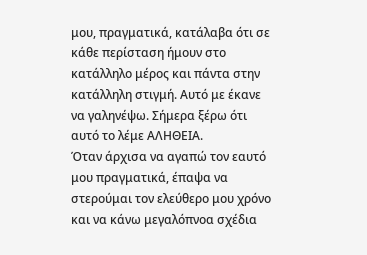μου, πραγματικά, κατάλαβα ότι σε κάθε περίσταση ήμουν στο κατάλληλο μέρος και πάντα στην κατάλληλη στιγμή. Αυτό με έκανε να γαληνέψω. Σήμερα ξέρω ότι αυτό το λέμε ΑΛΗΘΕΙΑ.
Όταν άρχισα να αγαπώ τον εαυτό μου πραγματικά, έπαψα να στερούμαι τον ελεύθερο μου χρόνο και να κάνω μεγαλόπνοα σχέδια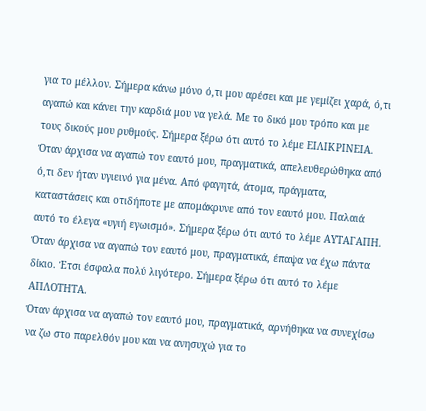για το μέλλον. Σήμερα κάνω μόνο ό,τι μου αρέσει και με γεμίζει χαρά, ό,τι αγαπώ και κάνει την καρδιά μου να γελά. Με το δικό μου τρόπο και με τους δικούς μου ρυθμούς. Σήμερα ξέρω ότι αυτό το λέμε ΕΙΛΙΚΡΙΝΕΙΑ.
Όταν άρχισα να αγαπώ τον εαυτό μου, πραγματικά, απελευθερώθηκα από ό,τι δεν ήταν υγιεινό για μένα. Από φαγητά, άτομα, πράγματα, καταστάσεις και οτιδήποτε με απομάκρυνε από τον εαυτό μου. Παλαιά αυτό το έλεγα «υγιή εγωισμό». Σήμερα ξέρω ότι αυτό το λέμε ΑΥΤΑΓΑΠΗ.
Όταν άρχισα να αγαπώ τον εαυτό μου, πραγματικά, έπαψα να έχω πάντα δίκιο. Έτσι έσφαλα πολύ λιγότερο. Σήμερα ξέρω ότι αυτό το λέμε ΑΠΛΟΤΗΤΑ.
Όταν άρχισα να αγαπώ τον εαυτό μου, πραγματικά, αρνήθηκα να συνεχίσω να ζω στο παρελθόν μου και να ανησυχώ για το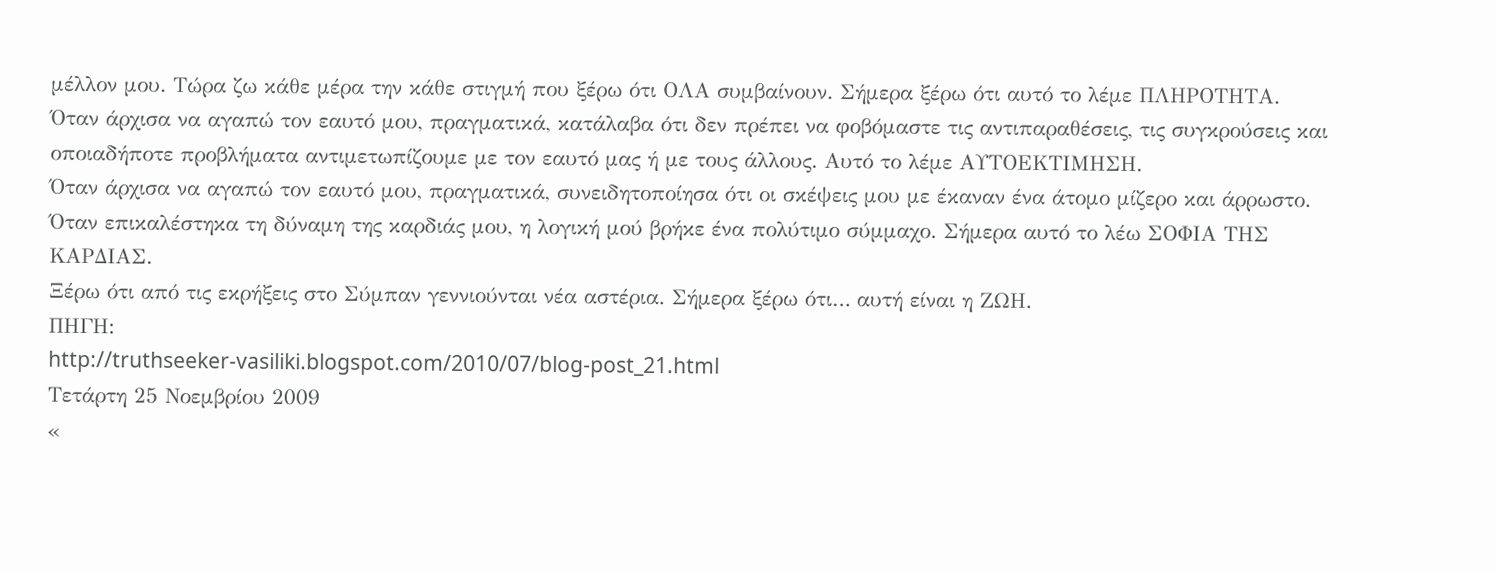μέλλον μου. Τώρα ζω κάθε μέρα την κάθε στιγμή που ξέρω ότι ΟΛΑ συμβαίνουν. Σήμερα ξέρω ότι αυτό το λέμε ΠΛΗΡΟΤΗΤΑ.
Όταν άρχισα να αγαπώ τον εαυτό μου, πραγματικά, κατάλαβα ότι δεν πρέπει να φοβόμαστε τις αντιπαραθέσεις, τις συγκρούσεις και οποιαδήποτε προβλήματα αντιμετωπίζουμε με τον εαυτό μας ή με τους άλλους. Αυτό το λέμε ΑΥΤΟΕΚΤΙΜΗΣΗ.
Όταν άρχισα να αγαπώ τον εαυτό μου, πραγματικά, συνειδητοποίησα ότι οι σκέψεις μου με έκαναν ένα άτομο μίζερο και άρρωστο. Όταν επικαλέστηκα τη δύναμη της καρδιάς μου, η λογική μού βρήκε ένα πολύτιμο σύμμαχο. Σήμερα αυτό το λέω ΣΟΦΙΑ ΤΗΣ ΚΑΡΔΙΑΣ.
Ξέρω ότι από τις εκρήξεις στο Σύμπαν γεννιούνται νέα αστέρια. Σήμερα ξέρω ότι… αυτή είναι η ΖΩΗ.
ΠΗΓΗ:
http://truthseeker-vasiliki.blogspot.com/2010/07/blog-post_21.html
Τετάρτη 25 Νοεμβρίου 2009
«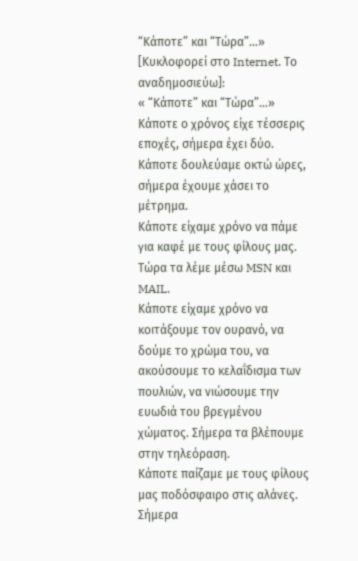“Κάποτε” και “Τώρα”…»
[Κυκλοφορεί στο Internet. Το αναδημοσιεύω]:
« “Κάποτε” και “Τώρα”…»
Κάποτε ο χρόνος είχε τέσσερις εποχές, σήμερα έχει δύο.
Κάποτε δουλεύαμε οκτώ ώρες, σήμερα έχουμε χάσει το μέτρημα.
Κάποτε είχαμε χρόνο να πάμε για καφέ με τους φίλους μας.
Τώρα τα λέμε μέσω MSN και MAIL.
Κάποτε είχαμε χρόνο να κοιτάξουμε τον ουρανό, να δούμε το χρώμα του, να
ακούσουμε το κελαΐδισμα των πουλιών, να νιώσουμε την ευωδιά του βρεγμένου χώματος. Σήμερα τα βλέπουμε στην τηλεόραση.
Κάποτε παίζαμε με τους φίλους μας ποδόσφαιρο στις αλάνες.
Σήμερα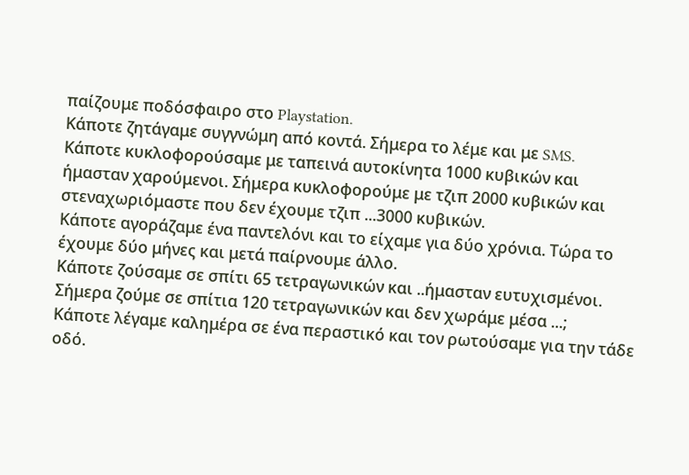παίζουμε ποδόσφαιρο στο Playstation.
Κάποτε ζητάγαμε συγγνώμη από κοντά. Σήμερα το λέμε και με SMS.
Κάποτε κυκλοφορούσαμε με ταπεινά αυτοκίνητα 1000 κυβικών και ήμασταν χαρούμενοι. Σήμερα κυκλοφορούμε με τζιπ 2000 κυβικών και στεναχωριόμαστε που δεν έχουμε τζιπ ...3000 κυβικών.
Κάποτε αγοράζαμε ένα παντελόνι και το είχαμε για δύο χρόνια. Τώρα το έχουμε δύο μήνες και μετά παίρνουμε άλλο.
Κάποτε ζούσαμε σε σπίτι 65 τετραγωνικών και ..ήμασταν ευτυχισμένοι.
Σήμερα ζούμε σε σπίτια 120 τετραγωνικών και δεν χωράμε μέσα ...;
Κάποτε λέγαμε καλημέρα σε ένα περαστικό και τον ρωτούσαμε για την τάδε οδό.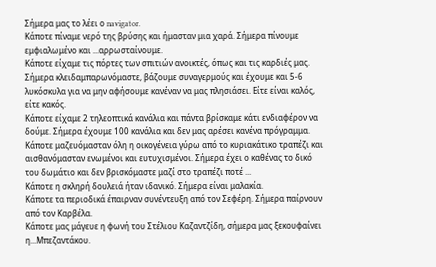Σήμερα μας το λέει ο navigator.
Κάποτε πίναμε νερό της βρύσης και ήμασταν μια χαρά. Σήμερα πίνουμε εμφιαλωμένο και ...αρρωσταίνουμε.
Κάποτε είχαμε τις πόρτες των σπιτιών ανοικτές, όπως και τις καρδιές μας.
Σήμερα κλειδαμπαρωνόμαστε, βάζουμε συναγερμούς και έχουμε και 5-6 λυκόσκυλα για να μην αφήσουμε κανέναν να μας πλησιάσει. Είτε είναι καλός, είτε κακός.
Κάποτε είχαμε 2 τηλεοπτικά κανάλια και πάντα βρίσκαμε κάτι ενδιαφέρον να δούμε. Σήμερα έχουμε 100 κανάλια και δεν μας αρέσει κανένα πρόγραμμα.
Κάποτε μαζευόμασταν όλη η οικογένεια γύρω από το κυριακάτικο τραπέζι και αισθανόμασταν ενωμένοι και ευτυχισμένοι. Σήμερα έχει ο καθένας το δικό του δωμάτιο και δεν βρισκόμαστε μαζί στο τραπέζι ποτέ ...
Κάποτε η σκληρή δουλειά ήταν ιδανικό. Σήμερα είναι μαλακία.
Κάποτε τα περιοδικά έπαιρναν συνέντευξη από τον Σεφέρη. Σήμερα παίρνουν από τον Καρβέλα.
Κάποτε μας μάγευε η φωνή του Στέλιου Καζαντζίδη, σήμερα μας ξεκουφαίνει η...Μπεζαντάκου.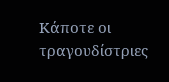Κάποτε οι τραγουδίστριες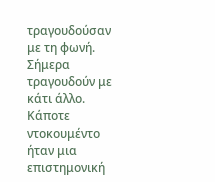τραγουδούσαν με τη φωνή. Σήμερα τραγουδούν με κάτι άλλο.
Κάποτε ντοκουμέντο ήταν μια επιστημονική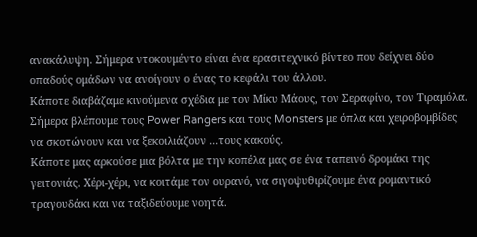ανακάλυψη. Σήμερα ντοκουμέντο είναι ένα ερασιτεχνικό βίντεο που δείχνει δύο οπαδούς ομάδων να ανοίγουν ο ένας το κεφάλι του άλλου.
Κάποτε διαβάζαμε κινούμενα σχέδια με τον Μίκυ Μάους, τον Σεραφίνο, τον Τιραμόλα. Σήμερα βλέπουμε τους Power Rangers και τους Monsters με όπλα και χειροβομβίδες να σκοτώνουν και να ξεκοιλιάζουν ...τους κακούς.
Κάποτε μας αρκούσε μια βόλτα με την κοπέλα μας σε ένα ταπεινό δρομάκι της γειτονιάς. Χέρι-χέρι, να κοιτάμε τον ουρανό, να σιγοψυθιρίζουμε ένα ρομαντικό τραγουδάκι και να ταξιδεύουμε νοητά.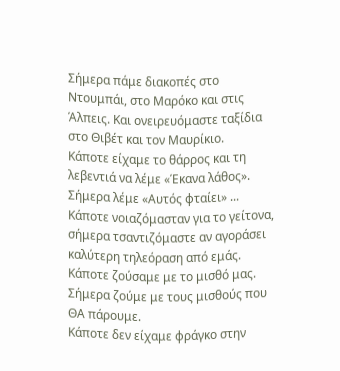Σήμερα πάμε διακοπές στο Ντουμπάι, στο Μαρόκο και στις Άλπεις. Και ονειρευόμαστε ταξίδια στο Θιβέτ και τον Μαυρίκιο.
Κάποτε είχαμε το θάρρος και τη λεβεντιά να λέμε «Έκανα λάθος». Σήμερα λέμε «Αυτός φταίει» ...
Κάποτε νοιαζόμασταν για το γείτονα, σήμερα τσαντιζόμαστε αν αγοράσει καλύτερη τηλεόραση από εμάς.
Κάποτε ζούσαμε με το μισθό μας. Σήμερα ζούμε με τους μισθούς που ΘΑ πάρουμε.
Κάποτε δεν είχαμε φράγκο στην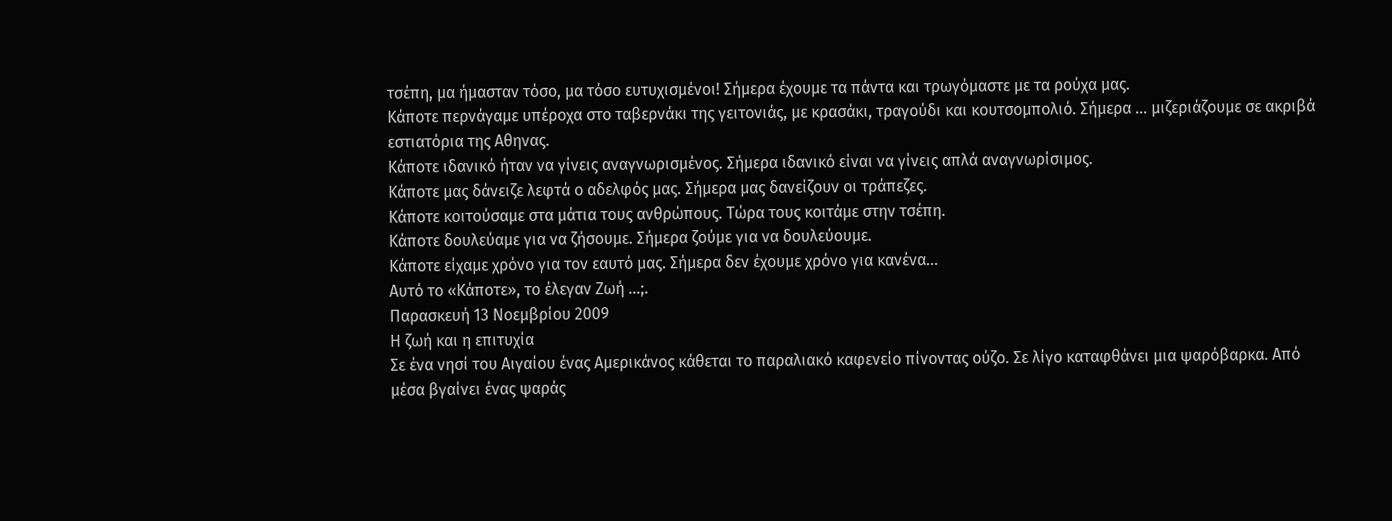τσέπη, μα ήμασταν τόσο, μα τόσο ευτυχισμένοι! Σήμερα έχουμε τα πάντα και τρωγόμαστε με τα ρούχα μας.
Κάποτε περνάγαμε υπέροχα στο ταβερνάκι της γειτονιάς, με κρασάκι, τραγούδι και κουτσομπολιό. Σήμερα ... μιζεριάζουμε σε ακριβά εστιατόρια της Αθηνας.
Κάποτε ιδανικό ήταν να γίνεις αναγνωρισμένος. Σήμερα ιδανικό είναι να γίνεις απλά αναγνωρίσιμος.
Κάποτε μας δάνειζε λεφτά ο αδελφός μας. Σήμερα μας δανείζουν οι τράπεζες.
Κάποτε κοιτούσαμε στα μάτια τους ανθρώπους. Τώρα τους κοιτάμε στην τσέπη.
Κάποτε δουλεύαμε για να ζήσουμε. Σήμερα ζούμε για να δουλεύουμε.
Κάποτε είχαμε χρόνο για τον εαυτό μας. Σήμερα δεν έχουμε χρόνο για κανένα...
Αυτό το «Κάποτε», το έλεγαν Ζωή ...;.
Παρασκευή 13 Νοεμβρίου 2009
Η ζωή και η επιτυχία
Σε ένα νησί του Αιγαίου ένας Αμερικάνος κάθεται το παραλιακό καφενείο πίνοντας ούζο. Σε λίγο καταφθάνει μια ψαρόβαρκα. Από μέσα βγαίνει ένας ψαράς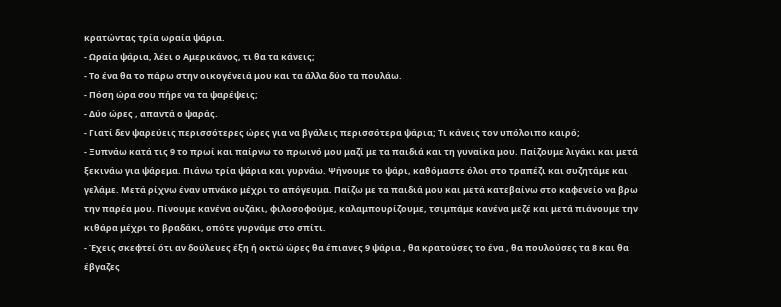κρατώντας τρία ωραία ψάρια.
- Ωραία ψάρια, λέει ο Αμερικάνος, τι θα τα κάνεις;
- Το ένα θα το πάρω στην οικογένειά μου και τα άλλα δύο τα πουλάω.
- Πόση ώρα σου πήρε να τα ψαρέψεις;
- Δύο ώρες , απαντά ο ψαράς.
- Γιατί δεν ψαρεύεις περισσότερες ώρες για να βγάλεις περισσότερα ψάρια; Τι κάνεις τον υπόλοιπο καιρό;
- Ξυπνάω κατά τις 9 το πρωί και παίρνω το πρωινό μου μαζί με τα παιδιά και τη γυναίκα μου. Παίζουμε λιγάκι και μετά ξεκινάω για ψάρεμα. Πιάνω τρία ψάρια και γυρνάω. Ψήνουμε το ψάρι, καθόμαστε όλοι στο τραπέζι και συζητάμε και γελάμε. Μετά ρίχνω έναν υπνάκο μέχρι το απόγευμα. Παίζω με τα παιδιά μου και μετά κατεβαίνω στο καφενείο να βρω την παρέα μου. Πίνουμε κανένα ουζάκι, φιλοσοφούμε, καλαμπουρίζουμε, τσιμπάμε κανένα μεζέ και μετά πιάνουμε την κιθάρα μέχρι το βραδάκι, οπότε γυρνάμε στο σπίτι.
- Έχεις σκεφτεί ότι αν δούλευες έξη ή οκτώ ώρες θα έπιανες 9 ψάρια , θα κρατούσες το ένα , θα πουλούσες τα 8 και θα έβγαζες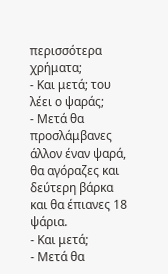περισσότερα χρήματα;
- Και μετά; του λέει ο ψαράς;
- Μετά θα προσλάμβανες άλλον έναν ψαρά, θα αγόραζες και δεύτερη βάρκα και θα έπιανες 18 ψάρια.
- Και μετά;
- Μετά θα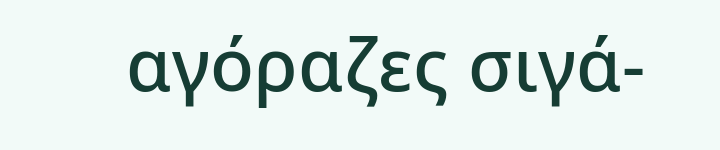αγόραζες σιγά-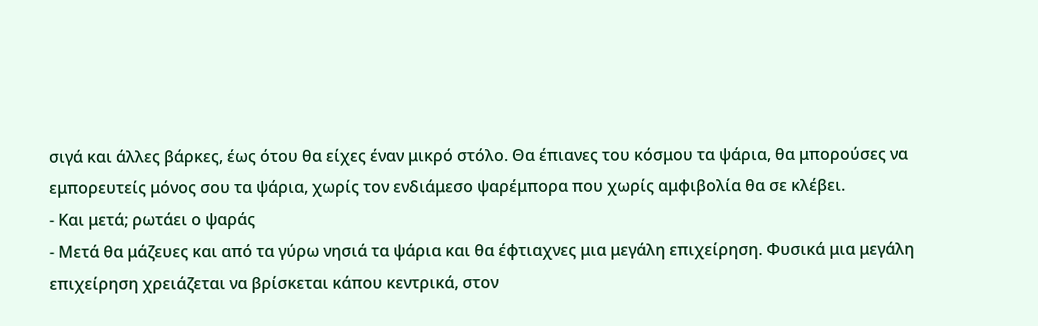σιγά και άλλες βάρκες, έως ότου θα είχες έναν μικρό στόλο. Θα έπιανες του κόσμου τα ψάρια, θα μπορούσες να εμπορευτείς μόνος σου τα ψάρια, χωρίς τον ενδιάμεσο ψαρέμπορα που χωρίς αμφιβολία θα σε κλέβει.
- Και μετά; ρωτάει ο ψαράς
- Μετά θα μάζευες και από τα γύρω νησιά τα ψάρια και θα έφτιαχνες μια μεγάλη επιχείρηση. Φυσικά μια μεγάλη επιχείρηση χρειάζεται να βρίσκεται κάπου κεντρικά, στον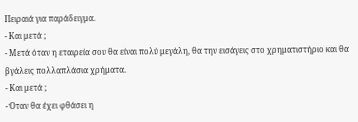Πειραιά για παράδειγμα.
- Και μετά ;
- Μετά όταν η εταιρεία σου θα είναι πολύ μεγάλη, θα την εισάγεις στο χρηματιστήριο και θα βγάλεις πολλαπλάσια χρήματα.
- Και μετά ;
- Όταν θα έχει φθάσει η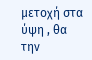μετοχή στα ύψη , θα την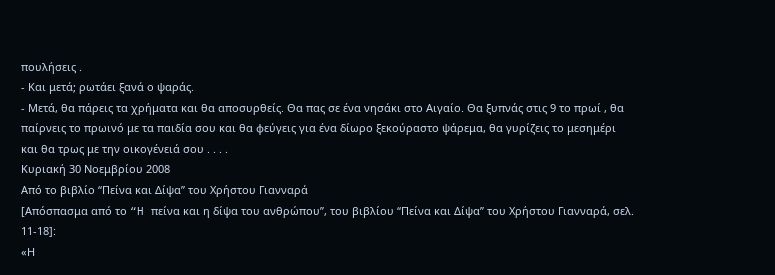πουλήσεις .
- Και μετά; ρωτάει ξανά ο ψαράς.
- Μετά, θα πάρεις τα χρήματα και θα αποσυρθείς. Θα πας σε ένα νησάκι στο Αιγαίο. Θα ξυπνάς στις 9 το πρωί , θα παίρνεις το πρωινό με τα παιδία σου και θα φεύγεις για ένα δίωρο ξεκούραστο ψάρεμα, θα γυρίζεις το μεσημέρι και θα τρως με την οικογένειά σου . . . .
Κυριακή 30 Νοεμβρίου 2008
Από το βιβλίο “Πείνα και Δίψα” του Χρήστου Γιανναρά
[Απόσπασμα από το “H πείνα και η δίψα του ανθρώπου”, του βιβλίου “Πείνα και Δίψα” του Χρήστου Γιανναρά, σελ. 11-18]:
«Η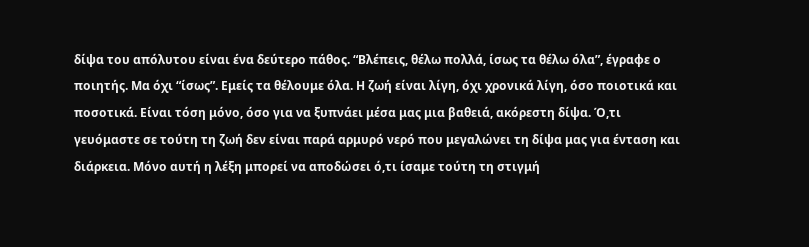δίψα του απόλυτου είναι ένα δεύτερο πάθος. “Βλέπεις, θέλω πολλά, ίσως τα θέλω όλα”, έγραφε ο ποιητής. Μα όχι “ίσως”. Εμείς τα θέλουμε όλα. Η ζωή είναι λίγη, όχι χρονικά λίγη, όσο ποιοτικά και ποσοτικά. Είναι τόση μόνο, όσο για να ξυπνάει μέσα μας μια βαθειά, ακόρεστη δίψα. Ό,τι γευόμαστε σε τούτη τη ζωή δεν είναι παρά αρμυρό νερό που μεγαλώνει τη δίψα μας για ένταση και διάρκεια. Μόνο αυτή η λέξη μπορεί να αποδώσει ό,τι ίσαμε τούτη τη στιγμή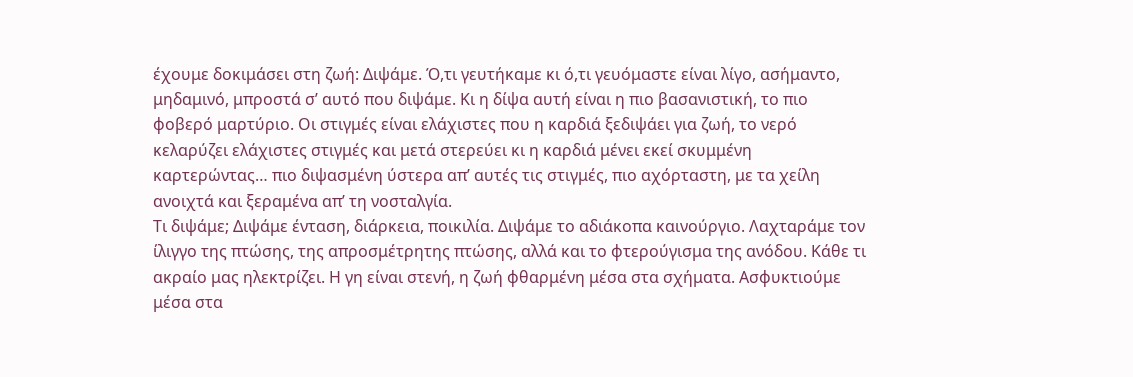έχουμε δοκιμάσει στη ζωή: Διψάμε. Ό,τι γευτήκαμε κι ό,τι γευόμαστε είναι λίγο, ασήμαντο, μηδαμινό, μπροστά σ’ αυτό που διψάμε. Κι η δίψα αυτή είναι η πιο βασανιστική, το πιο φοβερό μαρτύριο. Οι στιγμές είναι ελάχιστες που η καρδιά ξεδιψάει για ζωή, το νερό κελαρύζει ελάχιστες στιγμές και μετά στερεύει κι η καρδιά μένει εκεί σκυμμένη καρτερώντας… πιο διψασμένη ύστερα απ’ αυτές τις στιγμές, πιο αχόρταστη, με τα χείλη ανοιχτά και ξεραμένα απ’ τη νοσταλγία.
Τι διψάμε; Διψάμε ένταση, διάρκεια, ποικιλία. Διψάμε το αδιάκοπα καινούργιο. Λαχταράμε τον ίλιγγο της πτώσης, της απροσμέτρητης πτώσης, αλλά και το φτερούγισμα της ανόδου. Κάθε τι ακραίο μας ηλεκτρίζει. Η γη είναι στενή, η ζωή φθαρμένη μέσα στα σχήματα. Ασφυκτιούμε μέσα στα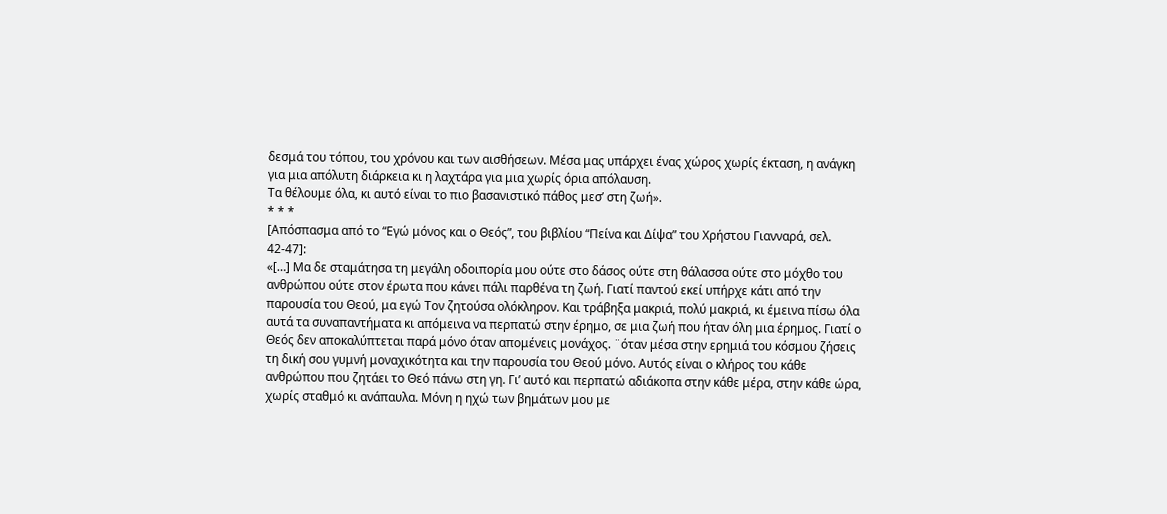δεσμά του τόπου, του χρόνου και των αισθήσεων. Μέσα μας υπάρχει ένας χώρος χωρίς έκταση, η ανάγκη για μια απόλυτη διάρκεια κι η λαχτάρα για μια χωρίς όρια απόλαυση.
Τα θέλουμε όλα, κι αυτό είναι το πιο βασανιστικό πάθος μεσ’ στη ζωή».
* * *
[Απόσπασμα από το “Εγώ μόνος και ο Θεός”, του βιβλίου “Πείνα και Δίψα” του Χρήστου Γιανναρά, σελ. 42-47]:
«[…] Μα δε σταμάτησα τη μεγάλη οδοιπορία μου ούτε στο δάσος ούτε στη θάλασσα ούτε στο μόχθο του ανθρώπου ούτε στον έρωτα που κάνει πάλι παρθένα τη ζωή. Γιατί παντού εκεί υπήρχε κάτι από την παρουσία του Θεού, μα εγώ Τον ζητούσα ολόκληρον. Και τράβηξα μακριά, πολύ μακριά, κι έμεινα πίσω όλα αυτά τα συναπαντήματα κι απόμεινα να περπατώ στην έρημο, σε μια ζωή που ήταν όλη μια έρημος. Γιατί ο Θεός δεν αποκαλύπτεται παρά μόνο όταν απομένεις μονάχος. ¨όταν μέσα στην ερημιά του κόσμου ζήσεις τη δική σου γυμνή μοναχικότητα και την παρουσία του Θεού μόνο. Αυτός είναι ο κλήρος του κάθε ανθρώπου που ζητάει το Θεό πάνω στη γη. Γι’ αυτό και περπατώ αδιάκοπα στην κάθε μέρα, στην κάθε ώρα, χωρίς σταθμό κι ανάπαυλα. Μόνη η ηχώ των βημάτων μου με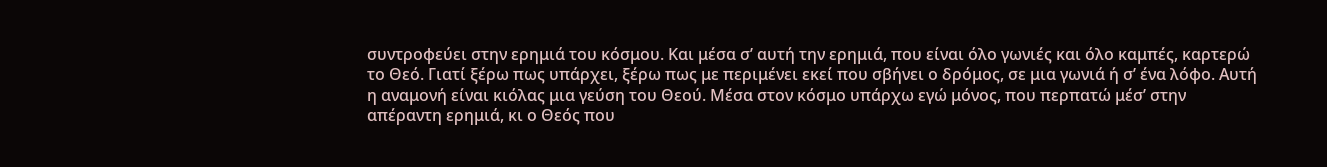συντροφεύει στην ερημιά του κόσμου. Και μέσα σ’ αυτή την ερημιά, που είναι όλο γωνιές και όλο καμπές, καρτερώ το Θεό. Γιατί ξέρω πως υπάρχει, ξέρω πως με περιμένει εκεί που σβήνει ο δρόμος, σε μια γωνιά ή σ’ ένα λόφο. Αυτή η αναμονή είναι κιόλας μια γεύση του Θεού. Μέσα στον κόσμο υπάρχω εγώ μόνος, που περπατώ μέσ’ στην απέραντη ερημιά, κι ο Θεός που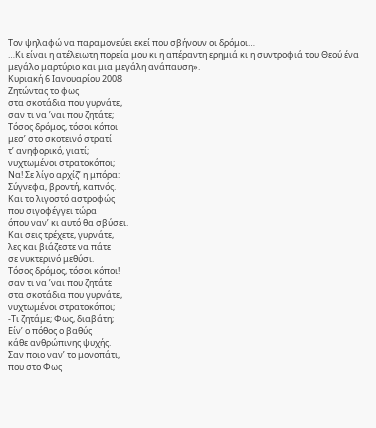Τον ψηλαφώ να παραμονεύει εκεί που σβήνουν οι δρόμοι…
…Κι είναι η ατέλειωτη πορεία μου κι η απέραντη ερημιά κι η συντροφιά του Θεού ένα μεγάλο μαρτύριο και μια μεγάλη ανάπαυση».
Κυριακή 6 Ιανουαρίου 2008
Ζητώντας το φως
στα σκοτάδια που γυρνάτε,
σαν τι να ’ναι που ζητάτε;
Τόσος δρόμος, τόσοι κόποι
μεσ’ στο σκοτεινό στρατί
τ’ ανηφορικό, γιατί;
νυχτωμένοι στρατοκόποι;
Να! Σε λίγο αρχίζ’ η μπόρα:
Σύγνεφα, βροντή, καπνός.
Και το λιγοστό αστροφώς
που σιγοφέγγει τώρα
όπου ναν’ κι αυτό θα σβύσει.
Και σεις τρέχετε, γυρνάτε,
λες και βιάζεστε να πάτε
σε νυκτερινό μεθύσι.
Τόσος δρόμος, τόσοι κόποι!
σαν τι να ’ναι που ζητάτε
στα σκοτάδια που γυρνάτε,
νυχτωμένοι στρατοκόποι;
-Τι ζητάμε; Φως, διαβάτη;
Είν’ ο πόθος ο βαθύς
κάθε ανθρώπινης ψυχής.
Σαν ποιο ναν’ το μονοπάτι,
που στο Φως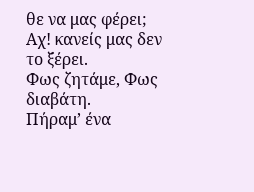θε να μας φέρει;
Αχ! κανείς μας δεν το ξέρει.
Φως ζητάμε, Φως διαβάτη.
Πήραμ’ ένα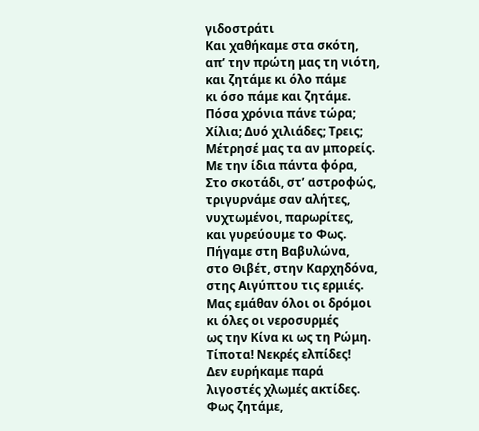γιδοστράτι
Και χαθήκαμε στα σκότη,
απ’ την πρώτη μας τη νιότη,
και ζητάμε κι όλο πάμε
κι όσο πάμε και ζητάμε.
Πόσα χρόνια πάνε τώρα;
Χίλια; Δυό χιλιάδες; Τρεις;
Μέτρησέ μας τα αν μπορείς.
Με την ίδια πάντα φόρα,
Στο σκοτάδι, στ’ αστροφώς,
τριγυρνάμε σαν αλήτες,
νυχτωμένοι, παρωρίτες,
και γυρεύουμε το Φως.
Πήγαμε στη Βαβυλώνα,
στο Θιβέτ, στην Καρχηδόνα,
στης Αιγύπτου τις ερμιές.
Μας εμάθαν όλοι οι δρόμοι
κι όλες οι νεροσυρμές
ως την Κίνα κι ως τη Ρώμη.
Τίποτα! Νεκρές ελπίδες!
Δεν ευρήκαμε παρά
λιγοστές χλωμές ακτίδες.
Φως ζητάμε,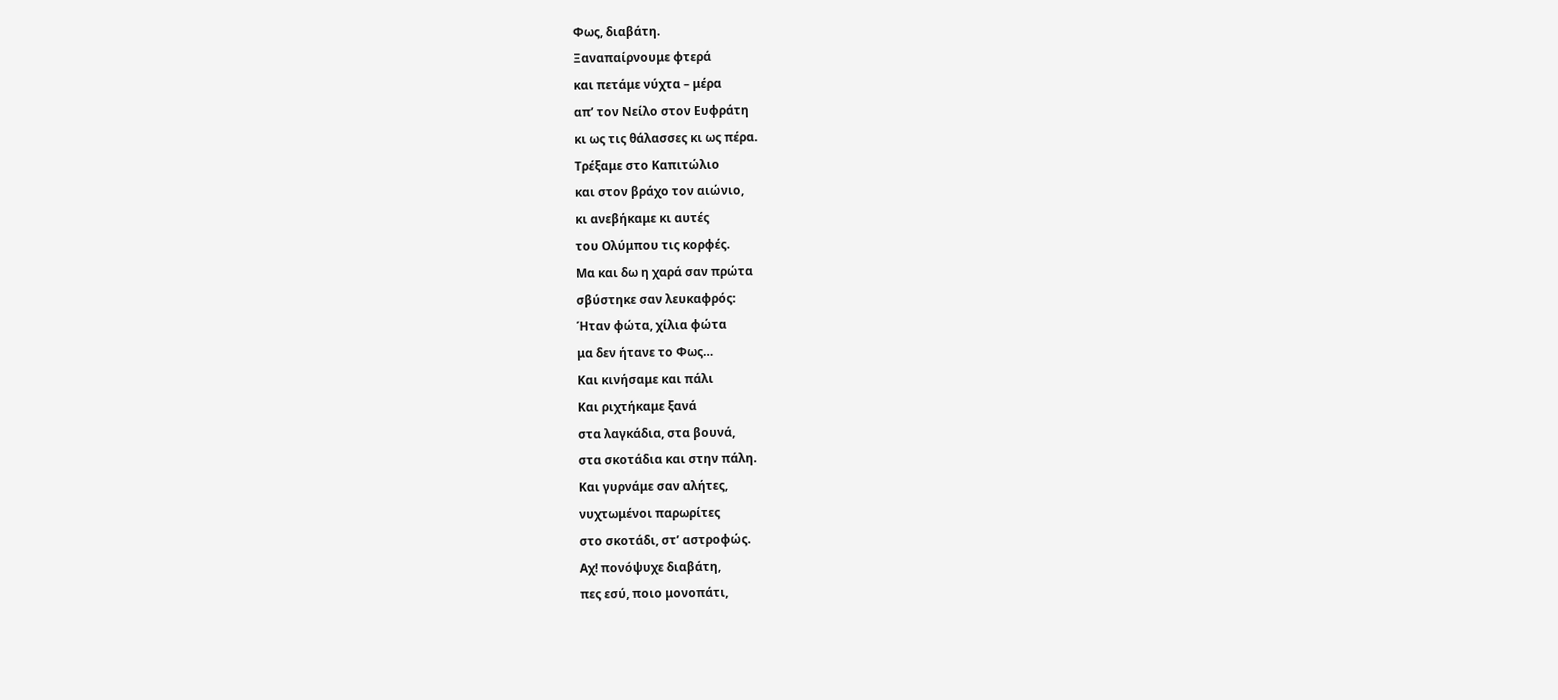Φως, διαβάτη.
Ξαναπαίρνουμε φτερά
και πετάμε νύχτα – μέρα
απ’ τον Νείλο στον Ευφράτη
κι ως τις θάλασσες κι ως πέρα.
Τρέξαμε στο Καπιτώλιο
και στον βράχο τον αιώνιο,
κι ανεβήκαμε κι αυτές
του Ολύμπου τις κορφές.
Μα και δω η χαρά σαν πρώτα
σβύστηκε σαν λευκαφρός:
Ήταν φώτα, χίλια φώτα
μα δεν ήτανε το Φως…
Και κινήσαμε και πάλι
Και ριχτήκαμε ξανά
στα λαγκάδια, στα βουνά,
στα σκοτάδια και στην πάλη.
Και γυρνάμε σαν αλήτες,
νυχτωμένοι παρωρίτες
στο σκοτάδι, στ’ αστροφώς.
Αχ! πονόψυχε διαβάτη,
πες εσύ, ποιο μονοπάτι,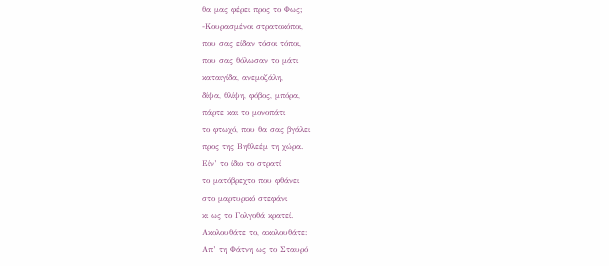θα μας φέρει προς το Φως;
-Κουρασμένοι στρατοκόποι,
που σας είδαν τόσοι τόποι,
που σας θόλωσαν το μάτι
καταιγίδα, ανεμοζάλη,
δίψα, θλίψη, φόβος, μπόρα,
πάρτε και το μονοπάτι
το φτωχό, που θα σας βγάλει
προς της Βηθλεέμ τη χώρα.
Είν’ το ίδιο το στρατί
το ματόβρεχτο που φθάνει
στο μαρτυρικό στεφάνι
κι ως το Γολγοθά κρατεί.
Ακολουθάτε το, ακολουθάτε:
Απ’ τη Φάτνη ως το Σταυρό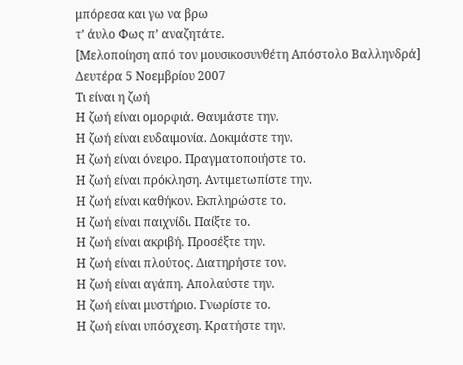μπόρεσα και γω να βρω
τ’ άυλο Φως π’ αναζητάτε.
[Μελοποίηση από τον μουσικοσυνθέτη Απόστολο Βαλληνδρά]
Δευτέρα 5 Νοεμβρίου 2007
Τι είναι η ζωή
Η ζωή είναι ομορφιά. Θαυμάστε την.
Η ζωή είναι ευδαιμονία. Δοκιμάστε την.
Η ζωή είναι όνειρο. Πραγματοποιήστε το.
Η ζωή είναι πρόκληση. Αντιμετωπίστε την.
Η ζωή είναι καθήκον. Εκπληρώστε το.
Η ζωή είναι παιχνίδι. Παίξτε το.
Η ζωή είναι ακριβή. Προσέξτε την.
Η ζωή είναι πλούτος. Διατηρήστε τον.
Η ζωή είναι αγάπη. Απολαύστε την.
Η ζωή είναι μυστήριο. Γνωρίστε το.
Η ζωή είναι υπόσχεση. Κρατήστε την.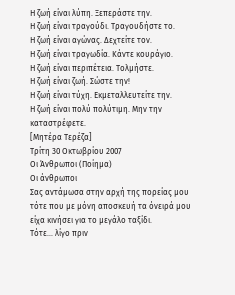Η ζωή είναι λύπη. Ξεπεράστε την.
Η ζωή είναι τραγούδι. Τραγουδήστε το.
Η ζωή είναι αγώνας. Δεχτείτε τον.
Η ζωή είναι τραγωδία. Κάντε κουράγιο.
Η ζωή είναι περιπέτεια. Τολμήστε.
Η ζωή είναι ζωή. Σώστε την!
Η ζωή είναι τύχη. Εκμεταλλευτείτε την.
Η ζωή είναι πολύ πολύτιμη. Μην την καταστρέφετε.
[Μητέρα Τερέζα]
Τρίτη 30 Οκτωβρίου 2007
Οι Άνθρωποι (Ποίημα)
Οι άνθρωποι
Σας αντάμωσα στην αρχή της πορείας μου
τότε που με μόνη αποσκευή τα όνειρά μου
είχα κινήσει για το μεγάλο ταξίδι.
Τότε... λίγο πριν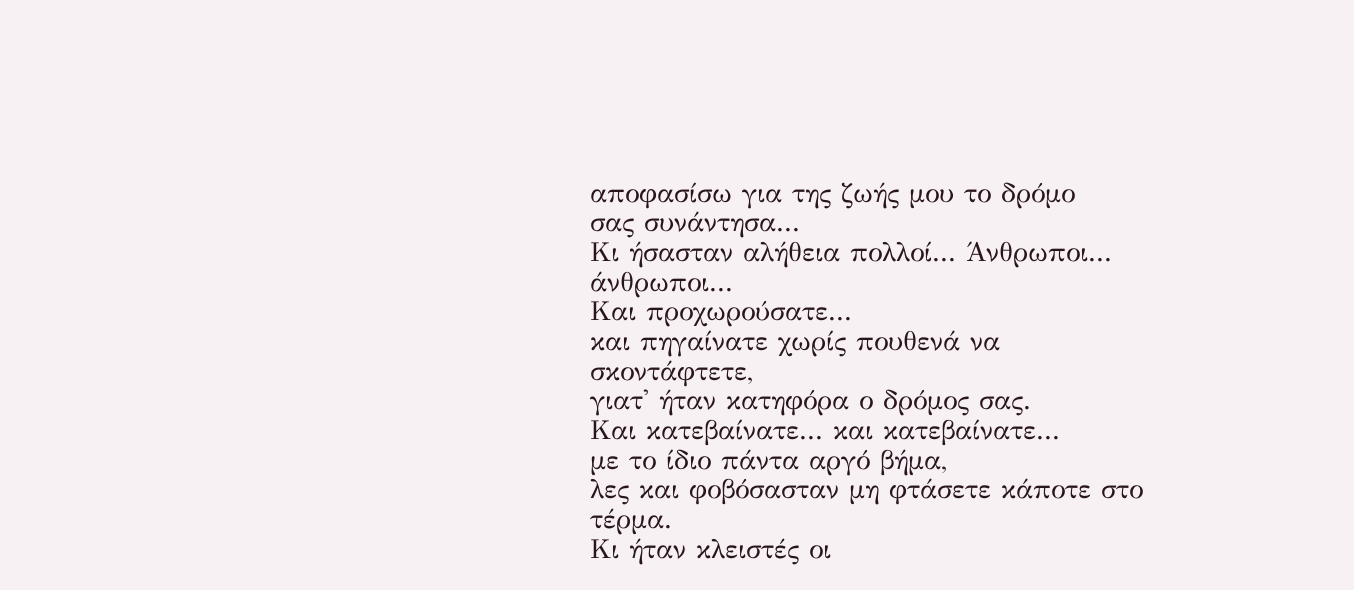αποφασίσω για της ζωής μου το δρόμο
σας συνάντησα...
Κι ήσασταν αλήθεια πολλοί... Άνθρωποι... άνθρωποι...
Και προχωρούσατε...
και πηγαίνατε χωρίς πουθενά να σκοντάφτετε,
γιατ' ήταν κατηφόρα ο δρόμος σας.
Και κατεβαίνατε... και κατεβαίνατε...
με το ίδιο πάντα αργό βήμα,
λες και φοβόσασταν μη φτάσετε κάποτε στο τέρμα.
Κι ήταν κλειστές οι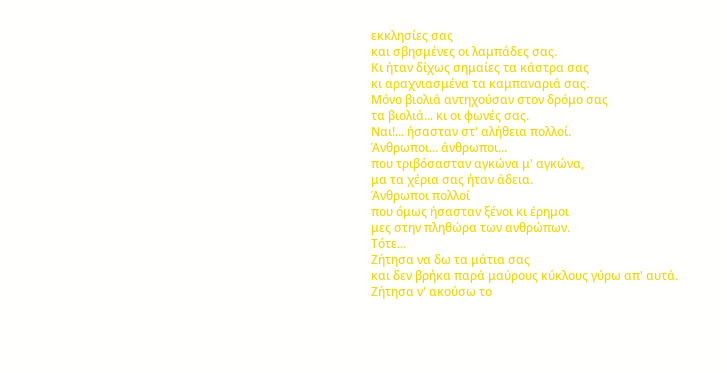εκκλησίες σας
και σβησμένες οι λαμπάδες σας.
Κι ήταν δίχως σημαίες τα κάστρα σας
κι αραχνιασμένα τα καμπαναριά σας.
Μόνο βιολιά αντηχούσαν στον δρόμο σας
τα βιολιά... κι οι φωνές σας.
Ναι!... ήσασταν στ' αλήθεια πολλοί.
Άνθρωποι... άνθρωποι...
που τριβόσασταν αγκώνα μ' αγκώνα,
μα τα χέρια σας ήταν άδεια.
Άνθρωποι πολλοί
που όμως ήσασταν ξένοι κι έρημοι
μες στην πληθώρα των ανθρώπων.
Τότε...
Ζήτησα να δω τα μάτια σας
και δεν βρήκα παρά μαύρους κύκλους γύρω απ' αυτά.
Ζήτησα ν' ακούσω το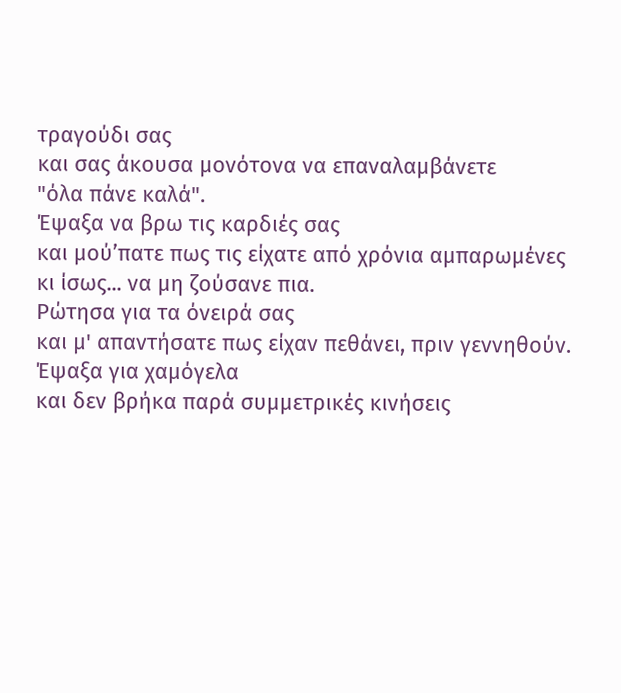τραγούδι σας
και σας άκουσα μονότονα να επαναλαμβάνετε
"όλα πάνε καλά".
Έψαξα να βρω τις καρδιές σας
και μού’πατε πως τις είχατε από χρόνια αμπαρωμένες
κι ίσως... να μη ζούσανε πια.
Ρώτησα για τα όνειρά σας
και μ' απαντήσατε πως είχαν πεθάνει, πριν γεννηθούν.
Έψαξα για χαμόγελα
και δεν βρήκα παρά συμμετρικές κινήσεις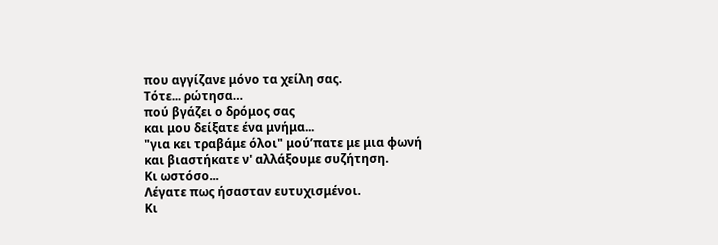που αγγίζανε μόνο τα χείλη σας.
Τότε... ρώτησα…
πού βγάζει ο δρόμος σας
και μου δείξατε ένα μνήμα...
"για κει τραβάμε όλοι" μού’πατε με μια φωνή
και βιαστήκατε ν' αλλάξουμε συζήτηση.
Κι ωστόσο...
Λέγατε πως ήσασταν ευτυχισμένοι.
Κι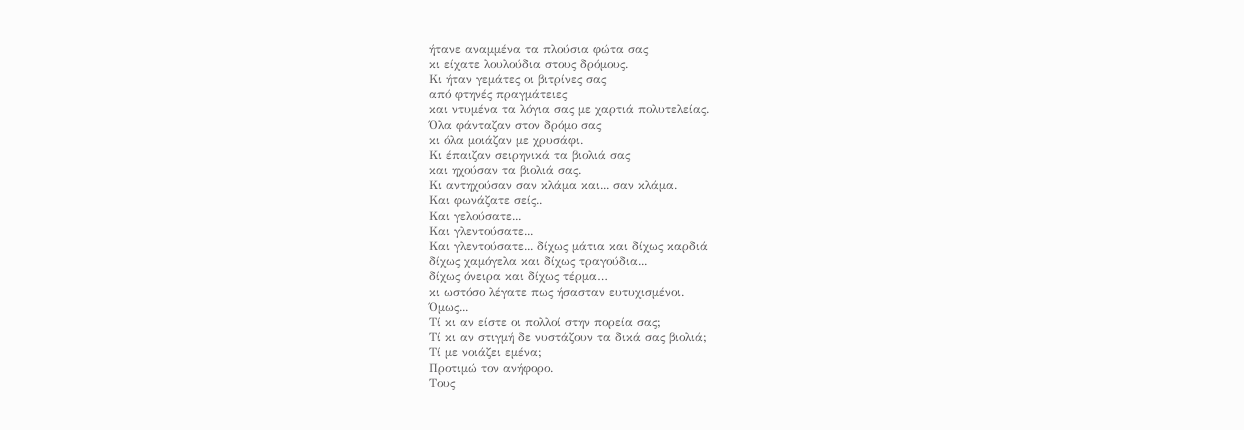ήτανε αναμμένα τα πλούσια φώτα σας
κι είχατε λουλούδια στους δρόμους.
Κι ήταν γεμάτες οι βιτρίνες σας
από φτηνές πραγμάτειες
και ντυμένα τα λόγια σας με χαρτιά πολυτελείας.
Όλα φάνταζαν στον δρόμο σας
κι όλα μοιάζαν με χρυσάφι.
Κι έπαιζαν σειρηνικά τα βιολιά σας
και ηχούσαν τα βιολιά σας.
Κι αντηχούσαν σαν κλάμα και... σαν κλάμα.
Και φωνάζατε σείς..
Και γελούσατε...
Και γλεντούσατε...
Και γλεντούσατε... δίχως μάτια και δίχως καρδιά
δίχως χαμόγελα και δίχως τραγούδια...
δίχως όνειρα και δίχως τέρμα…
κι ωστόσο λέγατε πως ήσασταν ευτυχισμένοι.
Όμως...
Τί κι αν είστε οι πολλοί στην πορεία σας;
Τί κι αν στιγμή δε νυστάζουν τα δικά σας βιολιά;
Τί με νοιάζει εμένα;
Προτιμώ τον ανήφορο.
Τους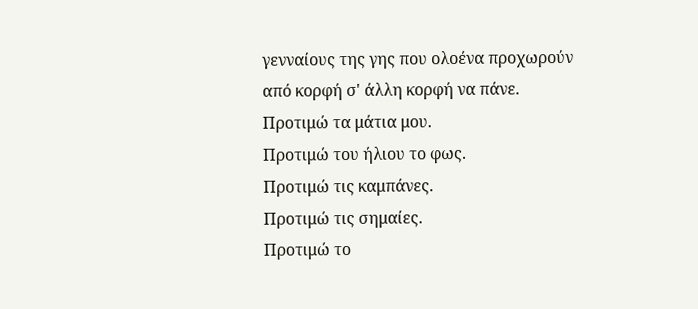γενναίους της γης που ολοένα προχωρούν
από κορφή σ' άλλη κορφή να πάνε.
Προτιμώ τα μάτια μου.
Προτιμώ του ήλιου το φως.
Προτιμώ τις καμπάνες.
Προτιμώ τις σημαίες.
Προτιμώ το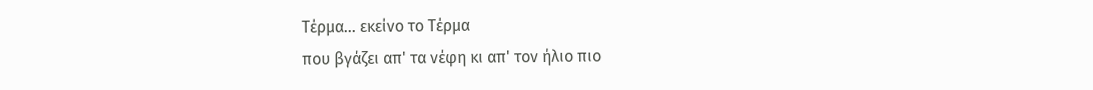Τέρμα... εκείνο το Τέρμα
που βγάζει απ' τα νέφη κι απ' τον ήλιο πιο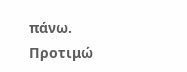πάνω.
Προτιμώ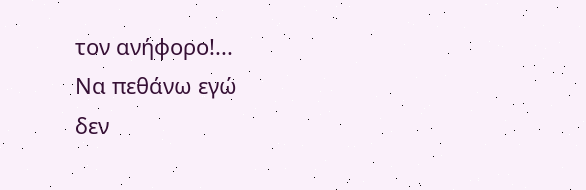τον ανήφορο!...
Να πεθάνω εγώ
δεν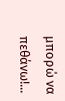μπορώ να πεθάνω!...